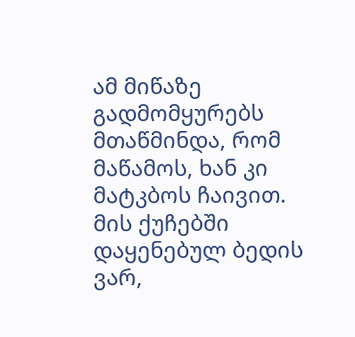ამ მიწაზე გადმომყურებს მთაწმინდა, რომ მაწამოს, ხან კი მატკბოს ჩაივით. მის ქუჩებში დაყენებულ ბედის ვარ,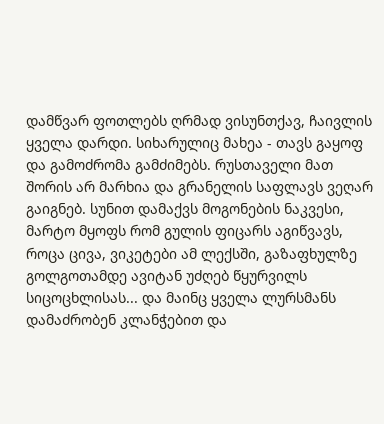დამწვარ ფოთლებს ღრმად ვისუნთქავ, ჩაივლის ყველა დარდი. სიხარულიც მახეა - თავს გაყოფ და გამოძრომა გამძიმებს. რუსთაველი მათ შორის არ მარხია და გრანელის საფლავს ვეღარ გაიგნებ. სუნით დამაქვს მოგონების ნაკვესი, მარტო მყოფს რომ გულის ფიცარს აგიწვავს, როცა ცივა, ვიკეტები ამ ლექსში, გაზაფხულზე გოლგოთამდე ავიტან უძღებ წყურვილს სიცოცხლისას... და მაინც ყველა ლურსმანს დამაძრობენ კლანჭებით და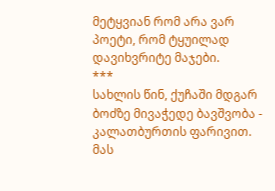მეტყვიან რომ არა ვარ პოეტი, რომ ტყუილად დავიხვრიტე მაჯები.
***
სახლის წინ, ქუჩაში მდგარ ბოძზე მივაჭედე ბავშვობა - კალათბურთის ფარივით. მას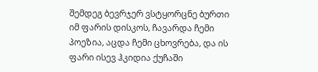შემდეგ ბევრჯერ ვსტყორცნე ბურთი იმ ფარის დისკოს, ჩავარდა ჩემი პოეზია, აცდა ჩემი ცხოვრება, და ის ფარი ისევ ჰკიდია ქუჩაში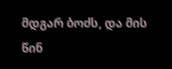მდგარ ბოძს, და მის წინ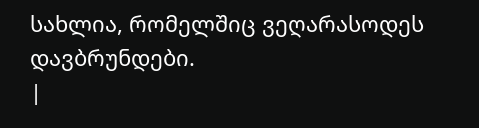სახლია, რომელშიც ვეღარასოდეს დავბრუნდები.
|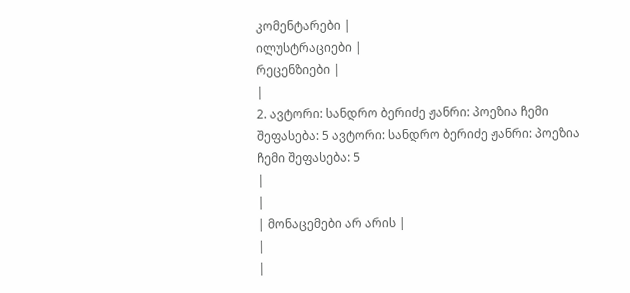კომენტარები |
ილუსტრაციები |
რეცენზიები |
|
2. ავტორი: სანდრო ბერიძე ჟანრი: პოეზია ჩემი შეფასება: 5 ავტორი: სანდრო ბერიძე ჟანრი: პოეზია ჩემი შეფასება: 5
|
|
| მონაცემები არ არის |
|
|